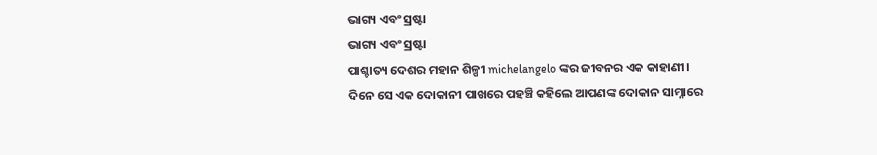ଭାଗ୍ୟ ଏବଂ ସ୍ରଷ୍ଟା
ଭାଗ୍ୟ ଏବଂ ସ୍ରଷ୍ଟା
ପାଶ୍ଚାତ୍ୟ ଦେଶର ମହାନ ଶିଳ୍ପୀ michelangelo ଙ୍କର ଜୀବନର ଏକ କାହାଣୀ। ଦିନେ ସେ ଏକ ଦୋକାନୀ ପାଖରେ ପହଞ୍ଚି କହିଲେ ଆପଣଙ୍କ ଦୋକାନ ସାମ୍ନାରେ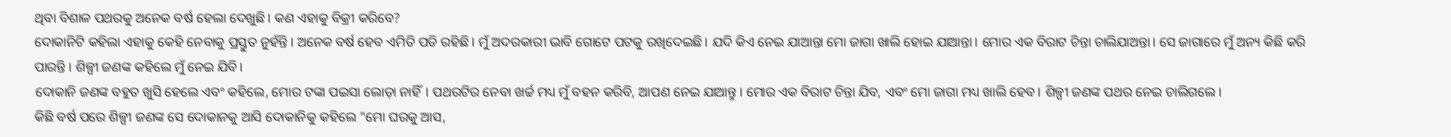ଥିବା ବିଶାଳ ପଥରକୁ ଅନେକ ବର୍ଷ ହେଲା ଦେଖୁଛି। କଣ ଏହାକୁ ବିକ୍ରୀ କରିବେ?
ଦୋକାନିଟି କହିଲା ଏହାକୁ କେହି ନେବାକୁ ପ୍ରସ୍ତୁତ ନୁହଁନ୍ତି। ଅନେକ ବର୍ଷ ହେବ ଏମିତି ପଡି ରହିଛି। ମୁଁ ଅଦରକାରୀ ଭାବି ଗୋଟେ ପଟକୁ ରଖିଦେଇଛି। ଯଦି କିଏ ନେଇ ଯାଆନ୍ତା ମୋ ଜାଗା ଖାଲି ହୋଇ ଯାଆନ୍ତା। ମୋର ଏକ ବିରାଟ ଚିନ୍ତା ଚାଲିଯାଅନ୍ତା। ସେ ଜାଗାରେ ମୁଁ ଅନ୍ୟ କିଛି କରି ପାରନ୍ତି। ଶିଳ୍ପୀ ଜଣଙ୍କ କହିଲେ ମୁଁ ନେଇ ଯିବି।
ଦୋକାନି ଜଣଙ୍କ ବହୁତ ଖୁସି ହେଲେ ଏବଂ କହିଲେ, ମୋର ଟଙ୍କା ପଇସା ଲୋଡ଼ା ନାହିଁ। ପଥରଟିର ନେବା ଖର୍ଚ୍ଚ ମଧ୍ୟ ମୁଁ ବହନ କରିବି, ଆପଣ ନେଇ ଯାଆନ୍ତୁ। ମୋର ଏକ ବିରାଟ ଚିନ୍ତା ଯିବ, ଏବଂ ମୋ ଜାଗା ମଧ୍ୟ ଖାଲି ହେବ। ଶିଳ୍ପୀ ଜଣଙ୍କ ପଥର ନେଇ ଚାଲିଗଲେ।
କିଛି ବର୍ଷ ପରେ ଶିଳ୍ପୀ ଜଣଙ୍କ ସେ ଦୋକାନକୁ ଆସି ଦୋକାନିକୁ କହିଲେ "ମୋ ଘରକୁ ଆସ,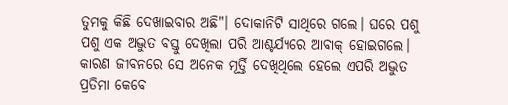ତୁମକୁ କିଛି ଦେଖାଇବାର ଅଛି"। ଦୋକାନିଟି ସାଥିରେ ଗଲେ। ଘରେ ପଶୁ ପଶୁ ଏକ ଅଦ୍ଭୁତ ବସ୍ତୁ ଦେଖିଲା ପରି ଆଶ୍ଚର୍ଯ୍ୟରେ ଆବାକ୍ ହୋଇଗଲେ। କାରଣ ଜୀବନରେ ସେ ଅନେକ ମୂର୍ତ୍ତି ଦେଖିଥିଲେ ହେଲେ ଏପରି ଅଦ୍ଭୁତ ପ୍ରତିମା କେବେ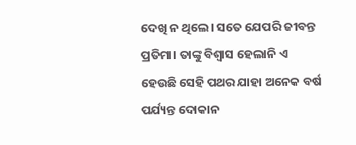ଦେଖି ନ ଥିଲେ। ସତେ ଯେପରି ଜୀବନ୍ତ ପ୍ରତିମା। ତାଙ୍କୁ ବିଶ୍ୱାସ ହେଲାନି ଏ ହେଉଛି ସେହି ପଥର ଯାହା ଅନେକ ବର୍ଷ ପର୍ଯ୍ୟନ୍ତ ଦୋକାନ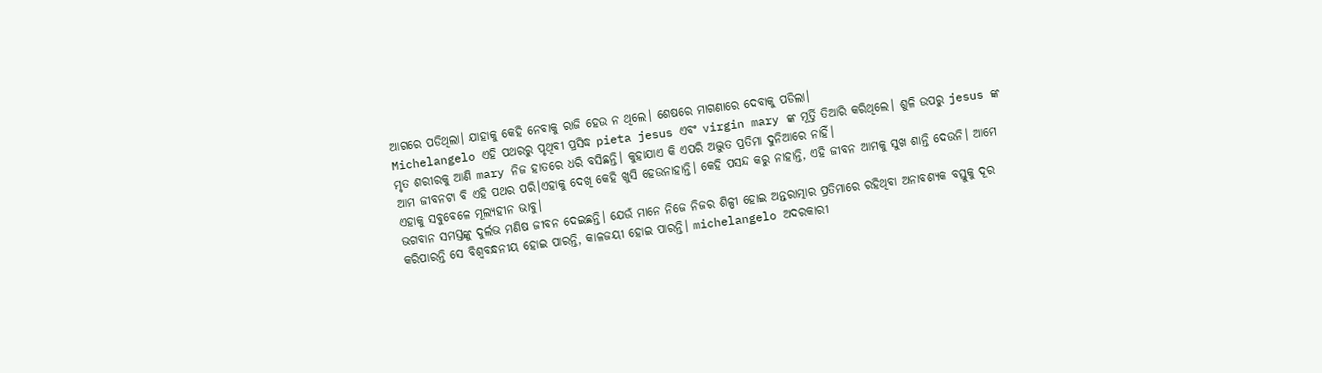ଆଗରେ ପଡିଥିଲା। ଯାହାକୁ କେହି ନେବାକୁ ରାଜି ହେଉ ନ ଥିଲେ। ଶେଷରେ ମାଗଣାରେ ଦେବାକୁ ପଡିଲା।
Michelangelo ଏହି ପଥରରୁ ପୃଥିବୀ ପ୍ରସିଦ୍ଧ pieta jesus ଏବଂ virgin mary ଙ୍କ ମୂର୍ତ୍ତି ତିଆରି କରିଥିଲେ। ଶୁଳି ଉପରୁ jesus ଙ୍କ ମୃତ ଶରୀରକୁ ଆଣି mary ନିଜ ହାତରେ ଧରି ବସିଛନ୍ତି। କୁହାଯାଏ କି ଏପରି ଅଦ୍ଭୁତ ପ୍ରତିମା ଦୁନିଆରେ ନାହିଁ।
ଆମ ଜୀବନଟା ବି ଏହି ପଥର ପରି।ଏହାକୁ ଦେଖି କେହି ଖୁସି ହେଉନାହାନ୍ତି। କେହି ପସନ୍ଦ କରୁ ନାହାନ୍ତି, ଏହି ଜୀବନ ଆମକୁ ସୁଖ ଶାନ୍ତି ଦେଉନି। ଆମେ ଏହାକୁ ସବୁବେଳେ ମୂଲ୍ୟହୀନ ଭାବୁ।
ଭଗବାନ ସମସ୍ତଙ୍କୁ ଦୁର୍ଲଭ ମଣିଷ ଜୀବନ ଦେଇଛନ୍ତି। ଯେଉଁ ମାନେ ନିଜେ ନିଜର ଶିଳ୍ପୀ ହୋଇ ଅନ୍ତରାତ୍ମାର ପ୍ରତିମାରେ ରହିଥିବା ଅନାବଶ୍ୟକ ବସ୍ତୁକୁ ଦୂର କରିପାରନ୍ତି ସେ ବିଶ୍ୱବନ୍ଧନୀୟ ହୋଇ ପାରନ୍ତି, କାଳଜୟୀ ହୋଇ ପାରନ୍ତି। michelangelo ଅଦରକାରୀ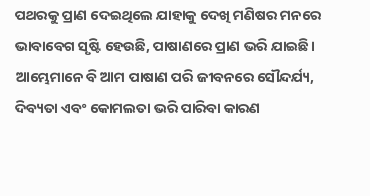ପଥରକୁ ପ୍ରାଣ ଦେଇଥିଲେ ଯାହାକୁ ଦେଖି ମଣିଷର ମନରେ ଭାବାବେଗ ସୃଷ୍ଟି ହେଉଛି, ପାଷାଣରେ ପ୍ରାଣ ଭରି ଯାଇଛି। ଆମ୍ଭେମାନେ ବି ଆମ ପାଷାଣ ପରି ଜୀବନରେ ସୌନ୍ଦର୍ଯ୍ୟ, ଦିବ୍ୟତା ଏବଂ କୋମଲତା ଭରି ପାରିବା କାରଣ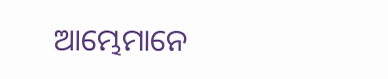ଆମ୍ଭେମାନେ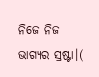ନିଜେ ନିଜ ଭାଗ୍ୟର ସ୍ରଷ୍ଟା।(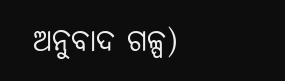ଅନୁବାଦ ଗଳ୍ପ)